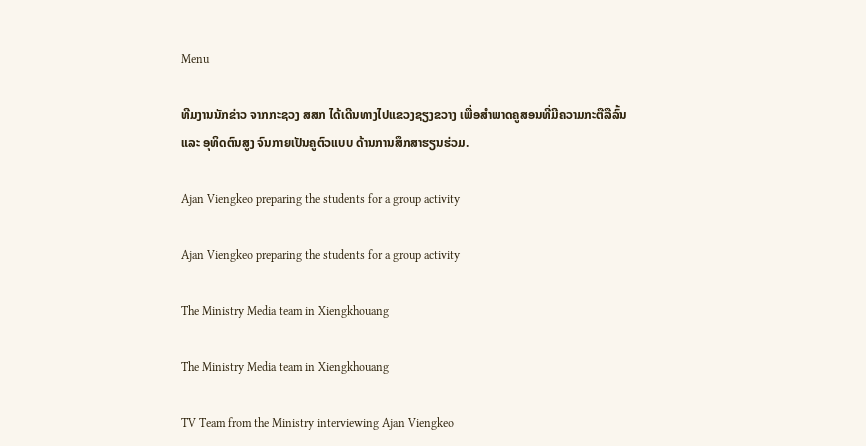Menu

ທີມງານນັກຂ່າວ ຈາກກະຊວງ ສສກ ໄດ້ເດີນທາງໄປແຂວງຊຽງຂວາງ ເພື່ອສຳພາດຄູສອນທີ່ມີຄວາມກະຕືລືລົ້ນ ແລະ ອຸທິດຕົນສູງ ຈົນກາຍເປັນຄູຕົວແບບ ດ້ານການສຶກສາຮຽນຮ່ວມ.

Ajan Viengkeo preparing the students for a group activity

Ajan Viengkeo preparing the students for a group activity

The Ministry Media team in Xiengkhouang

The Ministry Media team in Xiengkhouang

TV Team from the Ministry interviewing Ajan Viengkeo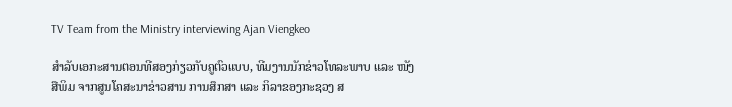TV Team from the Ministry interviewing Ajan Viengkeo

ສຳລັບເອກະສານຕອນທີສອງກ່ຽວກັບຄູຕົວແບບ, ທີມງານນັກຂ່າວໂທລະພາບ ແລະ ໜັງສືພິມ ຈາກສູນໂຄສະນາຂ່າວສານ ການສຶກສາ ແລະ ກິລາຂອງກະຊວງ ສ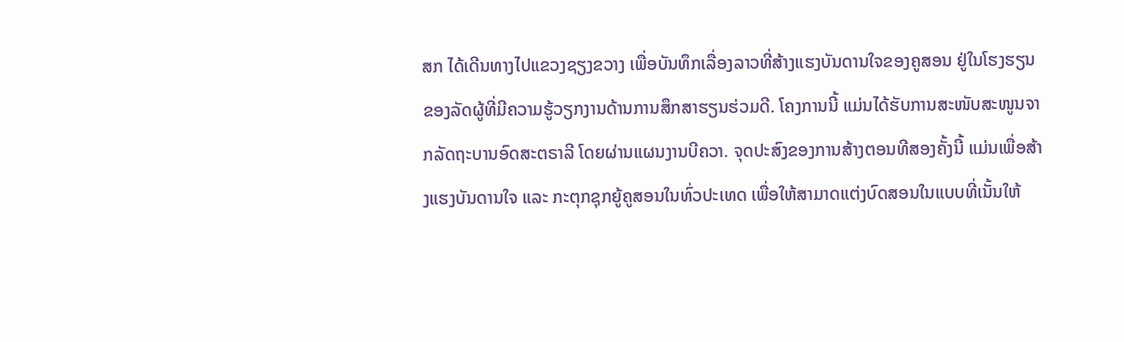ສກ ໄດ້ເດີນທາງໄປແຂວງຊຽງຂວາງ ເພື່ອບັນທຶກເລື່ອງລາວທີ່ສ້າງແຮງບັນດານໃຈຂອງຄູສອນ ຢູ່ໃນໂຮງຮຽນຂອງລັດຜູ້ທີ່ມີຄວາມຮູ້ວຽກງານດ້ານການສຶກສາຮຽນຮ່ວມດີ. ໂຄງການນີ້ ແມ່ນໄດ້ຮັບການສະໜັບສະໜູນຈາກລັດຖະບານອົດສະຕຣາລີ ໂດຍຜ່ານແຜນງານບີຄວາ. ຈຸດປະສົງຂອງການສ້າງຕອນທີສອງຄັ້ງນີ້ ແມ່ນເພື່ອສ້າງແຮງບັນດານໃຈ ແລະ ກະຕຸກຊຸກຍູ້ຄູສອນໃນທົ່ວປະເທດ ເພື່ອໃຫ້ສາມາດແຕ່ງບົດສອນໃນແບບທີ່ເນັ້ນໃຫ້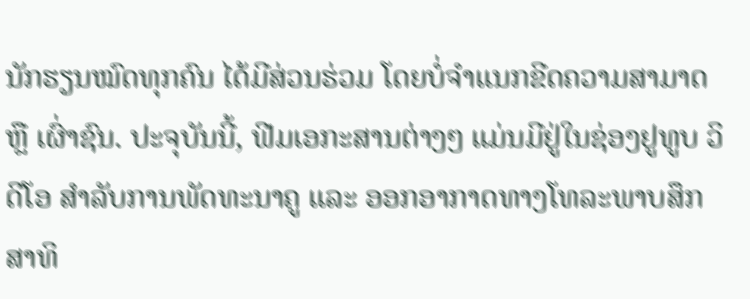ນັກຮຽນໝົດທຸກຄົນ ໄດ້ມີສ່ວນຮ່ວມ ໂດຍບໍ່ຈຳແນກຂີດຄວາມສາມາດ ຫຼື ເຜົ່າຊົນ. ປະຈຸບັນນີ້, ຟີມເອກະສານຕ່າງໆ ແມ່ນມີຢູ່ໃນຊ່ອງຢູທູບ ວິດີໂອ ສຳລັບການພັດທະນາຄູ ແລະ ອອກອາກາດທາງໂທລະພາບສຶກສາທິ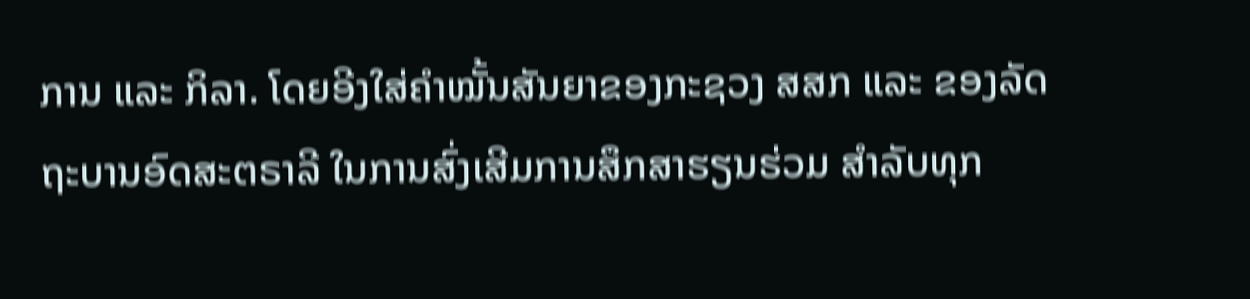ການ ແລະ ກິລາ. ໂດຍອີງໃສ່ຄຳໝັ້ນສັນຍາຂອງກະຊວງ ສສກ ແລະ ຂອງລັດຖະບານອົດສະຕຣາລີ ໃນການສົ່ງເສີມການສຶກສາຮຽນຮ່ວມ ສຳລັບທຸກ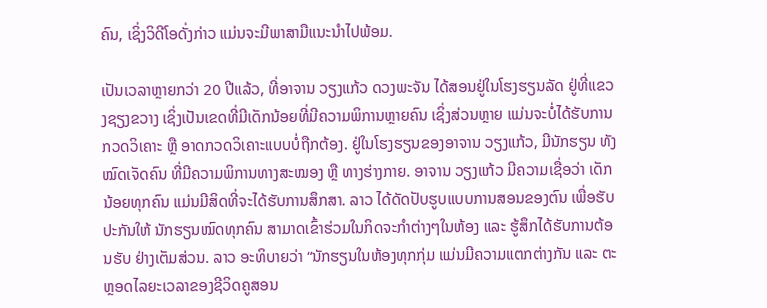ຄົນ, ເຊິ່ງວິດີໂອດັ່ງກ່າວ ແມ່ນຈະມີພາສາມືແນະນຳໄປພ້ອມ.

ເປັນເວລາຫຼາຍກວ່າ 20 ປີແລ້ວ, ທີ່ອາຈານ ວຽງແກ້ວ ດວງພະຈັນ ໄດ້ສອນຢູ່ໃນໂຮງຮຽນລັດ ຢູ່ທີ່ແຂວງຊຽງຂວາງ ເຊິ່ງເປັນເຂດທີ່ມີເດັກນ້ອຍທີ່ມີຄວາມພິການຫຼາຍຄົນ ເຊິ່ງສ່ວນຫຼາຍ ແມ່ນຈະບໍ່ໄດ້ຮັບການກວດວິເຄາະ ຫຼື ອາດກວດວິເຄາະແບບບໍ່ຖືກຕ້ອງ. ຢູ່ໃນໂຮງຮຽນຂອງອາຈານ ວຽງແກ້ວ, ມີນັກຮຽນ ທັງໝົດເຈັດຄົນ ທີ່ມີຄວາມພິການທາງສະໝອງ ຫຼື ທາງຮ່າງກາຍ. ອາຈານ ວຽງແກ້ວ ມີຄວາມເຊື່ອວ່າ ເດັກນ້ອຍທຸກຄົນ ແມ່ນມີສິດທີ່ຈະໄດ້ຮັບການສຶກສາ. ລາວ ໄດ້ດັດປັບຮູບແບບການສອນຂອງຕົນ ເພື່ອຮັບປະກັນໃຫ້ ນັກຮຽນໝົດທຸກຄົນ ສາມາດເຂົ້າຮ່ວມໃນກິດຈະກຳຕ່າງໆໃນຫ້ອງ ແລະ ຮູ້ສຶກໄດ້ຮັບການຕ້ອນຮັບ ຢ່າງເຕັມສ່ວນ. ລາວ ອະທິບາຍວ່າ “ນັກຮຽນໃນຫ້ອງທຸກກຸ່ມ ແມ່ນມີຄວາມແຕກຕ່າງກັນ ແລະ ຕະຫຼອດໄລຍະເວລາຂອງຊີວິດຄູສອນ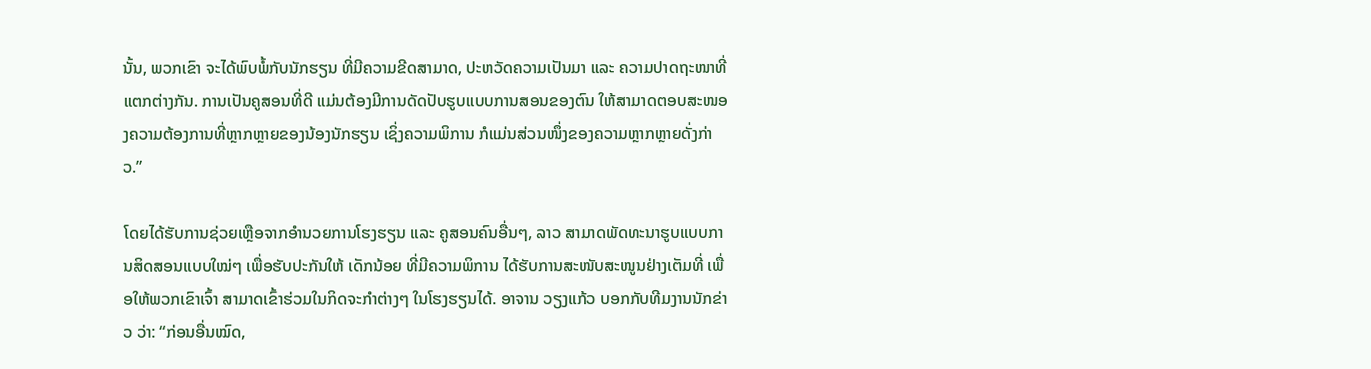ນັ້ນ, ພວກເຂົາ ຈະໄດ້ພົບພໍ້ກັບນັກຮຽນ ທີ່ມີຄວາມຂີດສາມາດ, ປະຫວັດຄວາມເປັນມາ ແລະ ຄວາມປາດຖະໜາທີ່ແຕກຕ່າງກັນ. ການເປັນຄູສອນທີ່ດີ ແມ່ນຕ້ອງມີການດັດປັບຮູບແບບການສອນຂອງຕົນ ໃຫ້ສາມາດຕອບສະໜອງຄວາມຕ້ອງການທີ່ຫຼາກຫຼາຍຂອງນ້ອງນັກຮຽນ ເຊິ່ງຄວາມພິການ ກໍແມ່ນສ່ວນໜຶ່ງຂອງຄວາມຫຼາກຫຼາຍດັ່ງກ່າວ.”

ໂດຍໄດ້ຮັບການຊ່ວຍເຫຼືອຈາກອຳນວຍການໂຮງຮຽນ ແລະ ຄູສອນຄົນອື່ນໆ, ລາວ ສາມາດພັດທະນາຮູບແບບການສິດສອນແບບໃໝ່ໆ ເພື່ອຮັບປະກັນໃຫ້ ເດັກນ້ອຍ ທີ່ມີຄວາມພິການ ໄດ້ຮັບການສະໜັບສະໜູນຢ່າງເຕັມທີ່ ເພື່ອໃຫ້ພວກເຂົາເຈົ້າ ສາມາດເຂົ້າຮ່ວມໃນກິດຈະກຳຕ່າງໆ ໃນໂຮງຮຽນໄດ້. ອາຈານ ວຽງແກ້ວ ບອກກັບທີມງານນັກຂ່າວ ວ່າ: “ກ່ອນອື່ນໝົດ,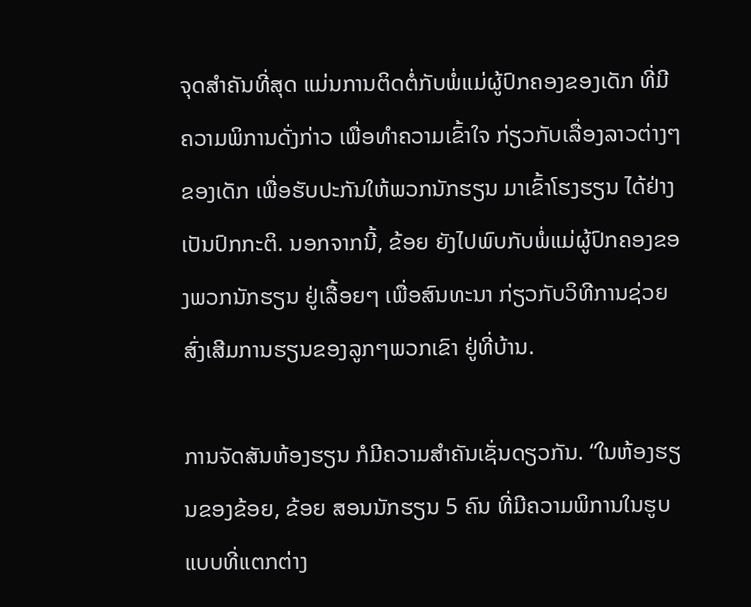ຈຸດສຳຄັນທີ່ສຸດ ແມ່ນການຕິດຕໍ່ກັບພໍ່ແມ່ຜູ້ປົກຄອງຂອງເດັກ ທີ່ມີຄວາມພິການດັ່ງກ່າວ ເພື່ອທຳຄວາມເຂົ້າໃຈ ກ່ຽວກັບເລື່ອງລາວຕ່າງໆຂອງເດັກ ເພື່ອຮັບປະກັນໃຫ້ພວກນັກຮຽນ ມາເຂົ້າໂຮງຮຽນ ໄດ້ຢ່າງເປັນປົກກະຕິ. ນອກຈາກນີ້, ຂ້ອຍ ຍັງໄປພົບກັບພໍ່ແມ່ຜູ້ປົກຄອງຂອງພວກນັກຮຽນ ຢູ່ເລື້ອຍໆ ເພື່ອສົນທະນາ ກ່ຽວກັບວິທີການຊ່ວຍສົ່ງເສີມການຮຽນຂອງລູກໆພວກເຂົາ ຢູ່ທີ່ບ້ານ.

ການຈັດສັນຫ້ອງຮຽນ ກໍມີຄວາມສຳຄັນເຊັ່ນດຽວກັນ. “ໃນຫ້ອງຮຽນຂອງຂ້ອຍ, ຂ້ອຍ ສອນນັກຮຽນ 5 ຄົນ ທີ່ມີຄວາມພິການໃນຮູບແບບທີ່ແຕກຕ່າງ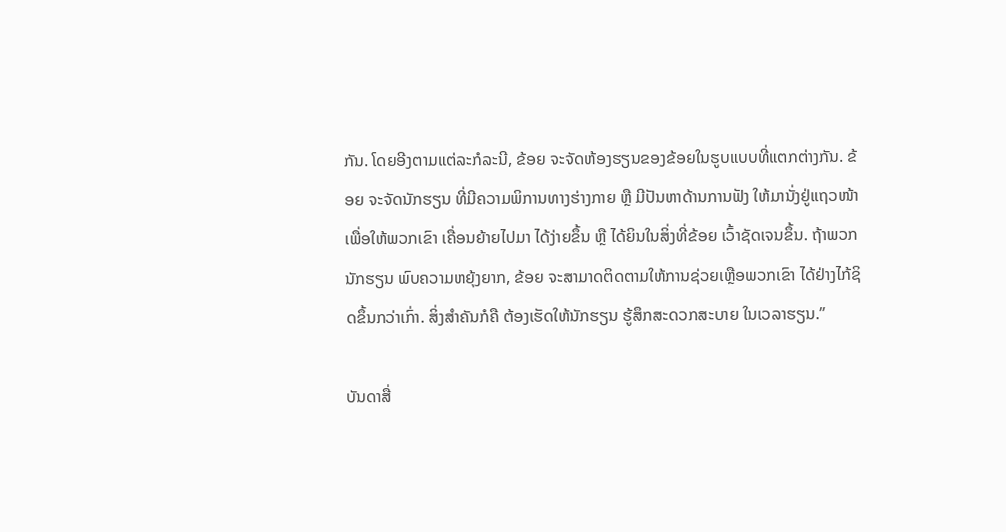ກັນ. ໂດຍອີງຕາມແຕ່ລະກໍລະນີ, ຂ້ອຍ ຈະຈັດຫ້ອງຮຽນຂອງຂ້ອຍໃນຮູບແບບທີ່ແຕກຕ່າງກັນ. ຂ້ອຍ ຈະຈັດນັກຮຽນ ທີ່ມີຄວາມພິການທາງຮ່າງກາຍ ຫຼື ມີປັນຫາດ້ານການຟັງ ໃຫ້ມານັ່ງຢູ່ແຖວໜ້າ ເພື່ອໃຫ້ພວກເຂົາ ເຄື່ອນຍ້າຍໄປມາ ໄດ້ງ່າຍຂຶ້ນ ຫຼື ໄດ້ຍິນໃນສິ່ງທີ່ຂ້ອຍ ເວົ້າຊັດເຈນຂຶ້ນ. ຖ້າພວກນັກຮຽນ ພົບຄວາມຫຍຸ້ງຍາກ, ຂ້ອຍ ຈະສາມາດຕິດຕາມໃຫ້ການຊ່ວຍເຫຼືອພວກເຂົາ ໄດ້ຢ່າງໄກ້ຊິດຂຶ້ນກວ່າເກົ່າ. ສິ່ງສຳຄັນກໍຄື ຕ້ອງເຮັດໃຫ້ນັກຮຽນ ຮູ້ສຶກສະດວກສະບາຍ ໃນເວລາຮຽນ.”

ບັນດາສື່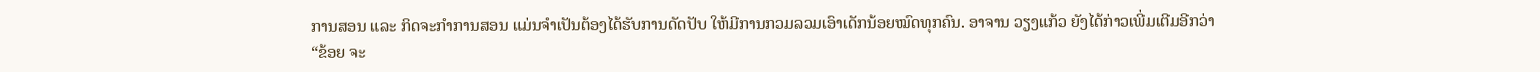ການສອນ ແລະ ກິດຈະກຳການສອນ ແມ່ນຈຳເປັນຕ້ອງໄດ້ຮັບການດັດປັບ ໃຫ້ມີການກວມລວມເອົາເດັກນ້ອຍໝົດທຸກຄົນ. ອາຈານ ວຽງແກ້ວ ຍັງໄດ້ກ່າວເພີ່ມເຕີມອີກວ່າ “ຂ້ອຍ ຈະ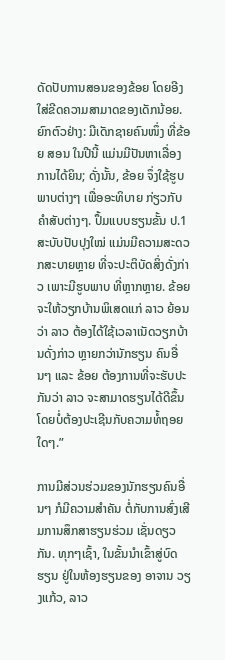ດັດປັບການສອນຂອງຂ້ອຍ ໂດຍອີງໃສ່ຂີດຄວາມສາມາດຂອງເດັກນ້ອຍ. ຍົກຕົວຢ່າງ: ມີເດັກຊາຍຄົນໜຶ່ງ ທີ່ຂ້ອຍ ສອນ ໃນປີນີ້ ແມ່ນມີປັນຫາເລື່ອງການໄດ້ຍິນ; ດັ່ງນັ້ນ, ຂ້ອຍ ຈຶ່ງໃຊ້ຮູບພາບຕ່າງໆ ເພື່ອອະທິບາຍ ກ່ຽວກັບຄຳສັບຕ່າງໆ. ປຶ້ມແບບຮຽນຂັ້ນ ປ.1 ສະບັບປັບປຸງໃໝ່ ແມ່ນມີຄວາມສະດວກສະບາຍຫຼາຍ ທີ່ຈະປະຕິບັດສິ່ງດັ່ງກ່າວ ເພາະມີຮູບພາບ ທີ່ຫຼາກຫຼາຍ. ຂ້ອຍ ຈະໃຫ້ວຽກບ້ານພິເສດແກ່ ລາວ ຍ້ອນວ່າ ລາວ ຕ້ອງໄດ້ໃຊ້ເວລາເນັດວຽກບ້ານດັ່ງກ່າວ ຫຼາຍກວ່ານັກຮຽນ ຄົນອື່ນໆ ແລະ ຂ້ອຍ ຕ້ອງການທີ່ຈະຮັບປະກັນວ່າ ລາວ ຈະສາມາດຮຽນໄດ້ດີຂຶ້ນ ໂດຍບໍ່ຕ້ອງປະເຊີນກັບຄວາມທໍ້ຖອຍໃດໆ.”

ການມີສ່ວນຮ່ວມຂອງນັກຮຽນຄົນອື່ນໆ ກໍມີຄວາມສຳຄັນ ຕໍ່ກັບການສົ່ງເສີມການສຶກສາຮຽນຮ່ວມ ເຊັ່ນດຽວກັນ. ທຸກໆເຊົ້າ, ໃນຂັ້ນນຳເຂົ້າສູ່ບົດຮຽນ ຢູ່ໃນຫ້ອງຮຽນຂອງ ອາຈານ ວຽງແກ້ວ, ລາວ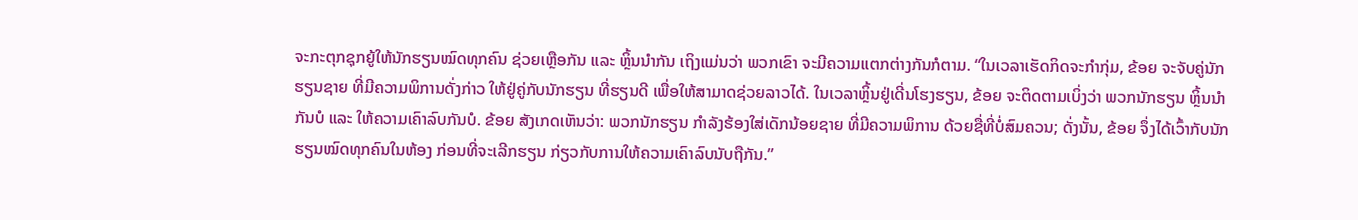ຈະກະຕຸກຊຸກຍູ້ໃຫ້ນັກຮຽນໝົດທຸກຄົນ ຊ່ວຍເຫຼືອກັນ ແລະ ຫຼິ້ນນຳກັນ ເຖິງແມ່ນວ່າ ພວກເຂົາ ຈະມີຄວາມແຕກຕ່າງກັນກໍຕາມ. “ໃນເວລາເຮັດກິດຈະກຳກຸ່ມ, ຂ້ອຍ ຈະຈັບຄູ່ນັກຮຽນຊາຍ ທີ່ມີຄວາມພິການດັ່ງກ່າວ ໃຫ້ຢູ່ຄູ່ກັບນັກຮຽນ ທີ່ຮຽນດີ ເພື່ອໃຫ້ສາມາດຊ່ວຍລາວໄດ້. ໃນເວລາຫຼິ້ນຢູ່ເດີ່ນໂຮງຮຽນ, ຂ້ອຍ ຈະຕິດຕາມເບິ່ງວ່າ ພວກນັກຮຽນ ຫຼິ້ນນຳກັນບໍ ແລະ ໃຫ້ຄວາມເຄົາລົບກັນບໍ. ຂ້ອຍ ສັງເກດເຫັນວ່າ: ພວກນັກຮຽນ ກຳລັງຮ້ອງໃສ່ເດັກນ້ອຍຊາຍ ທີ່ມີຄວາມພິການ ດ້ວຍຊື່ທີ່ບໍ່ສົມຄວນ; ດັ່ງນັ້ນ, ຂ້ອຍ ຈຶ່ງໄດ້ເວົ້າກັບນັກຮຽນໝົດທຸກຄົນໃນຫ້ອງ ກ່ອນທີ່ຈະເລີກຮຽນ ກ່ຽວກັບການໃຫ້ຄວາມເຄົາລົບນັບຖືກັນ.”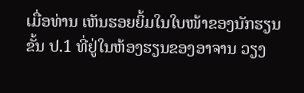ເມື່ອທ່ານ ເຫັນຮອຍຍິ້ມໃນໃບໜ້າຂອງນັກຮຽນຂັ້ນ ປ.1 ທີ່ຢູ່ໃນຫ້ອງຮຽນຂອງອາຈານ ວຽງ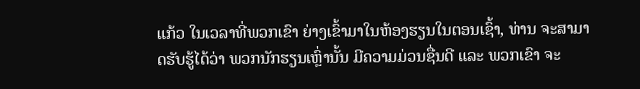ແກ້ວ ໃນເວລາທີ່ພວກເຂົາ ຍ່າງເຂົ້າມາໃນຫ້ອງຮຽນໃນຕອນເຊົ້າ, ທ່ານ ຈະສາມາດຮັບຮູ້ໄດ້ວ່າ ພວກນັກຮຽນເຫຼົ່ານັ້ນ ມີຄວາມມ່ວນຊື່ນດີ ແລະ ພວກເຂົາ ຈະ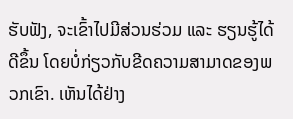ຮັບຟັງ, ຈະເຂົ້າໄປມີສ່ວນຮ່ວມ ແລະ ຮຽນຮູ້ໄດ້ດີຂຶ້ນ ໂດຍບໍ່ກ່ຽວກັບຂີດຄວາມສາມາດຂອງພວກເຂົາ. ເຫັນໄດ້ຢ່າງ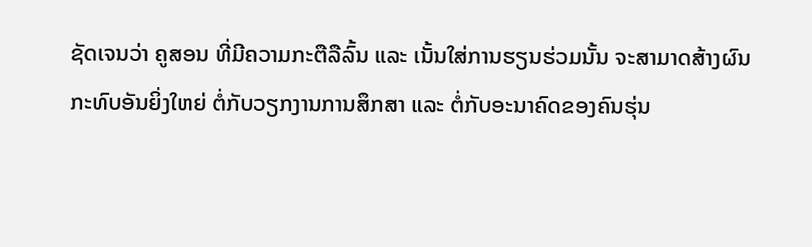ຊັດເຈນວ່າ ຄູສອນ ທີ່ມີຄວາມກະຕືລືລົ້ນ ແລະ ເນັ້ນໃສ່ການຮຽນຮ່ວມນັ້ນ ຈະສາມາດສ້າງຜົນກະທົບອັນຍິ່ງໃຫຍ່ ຕໍ່ກັບວຽກງານການສຶກສາ ແລະ ຕໍ່ກັບອະນາຄົດຂອງຄົນຮຸ່ນ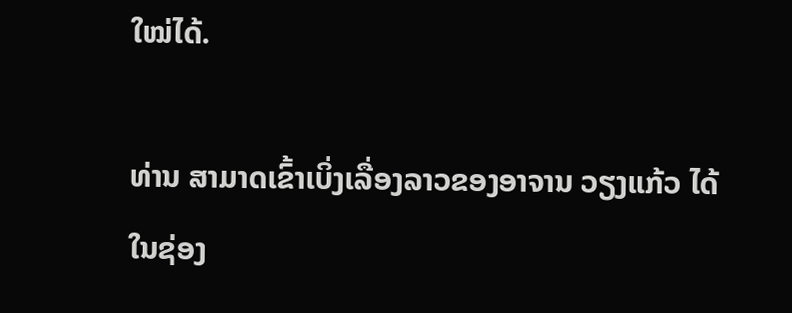ໃໝ່ໄດ້.

ທ່ານ ສາມາດເຂົ້າເບິ່ງເລື່ອງລາວຂອງອາຈານ ວຽງແກ້ວ ໄດ້ໃນຊ່ອງ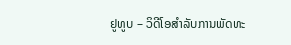ຢູທູບ – ວິດີໂອສຳລັບການພັດທະ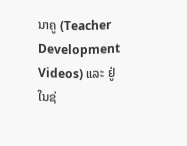ນາຄູ (Teacher Development Videos) ແລະ ຢູ່ໃນຊ່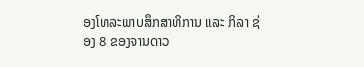ອງໂທລະພາບສຶກສາທິການ ແລະ ກິລາ ຊ່ອງ 8 ຂອງຈານດາວ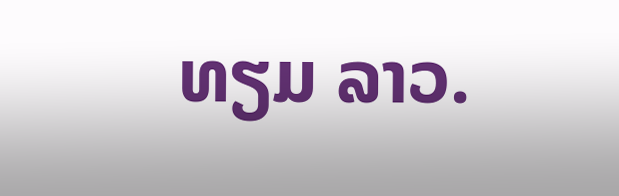ທຽມ ລາວ.